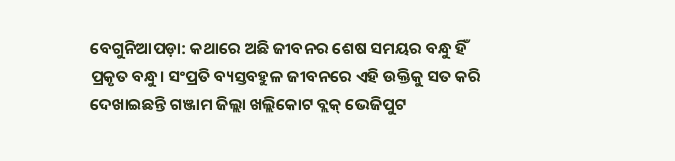ବେଗୁନିଆପଡ଼ା: କଥାରେ ଅଛି ଜୀବନର ଶେଷ ସମୟର ବନ୍ଧୁ ହିଁ ପ୍ରକୃତ ବନ୍ଧୁ। ସଂପ୍ରତି ବ୍ୟସ୍ତବହୁଳ ଜୀବନରେ ଏହି ଉକ୍ତିକୁ ସତ କରି ଦେଖାଇଛନ୍ତି ଗଞ୍ଜାମ ଜିଲ୍ଲା ଖଲ୍ଲିକୋଟ ବ୍ଲକ୍ ଭେଜିପୁଟ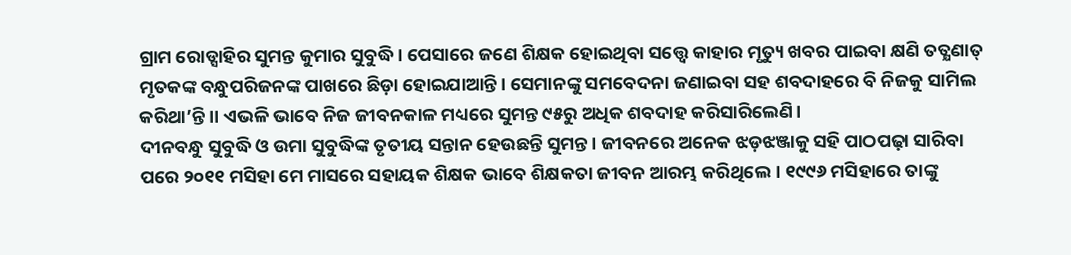ଗ୍ରାମ ରୋଡ୍ସାହିର ସୁମନ୍ତ କୁମାର ସୁବୁଦ୍ଧି। ପେସାରେ ଜଣେ ଶିକ୍ଷକ ହୋଇଥିବା ସତ୍ତ୍ବେ କାହାର ମୃତ୍ୟୁ ଖବର ପାଇବା କ୍ଷଣି ତତ୍କ୍ଷଣାତ୍ ମୃତକଙ୍କ ବନ୍ଧୁପରିଜନଙ୍କ ପାଖରେ ଛିଡ଼ା ହୋଇଯାଆନ୍ତି। ସେମାନଙ୍କୁ ସମବେଦନା ଜଣାଇବା ସହ ଶବଦାହରେ ବି ନିଜକୁ ସାମିଲ କରିଥା’ନ୍ତି।। ଏଭଳି ଭାବେ ନିଜ ଜୀବନକାଳ ମଧ୍ୟରେ ସୁମନ୍ତ ୯୫ରୁ ଅଧିକ ଶବଦାହ କରିସାରିଲେଣି।
ଦୀନବନ୍ଧୁ ସୁବୁଦ୍ଧି ଓ ଉମା ସୁବୁଦ୍ଧିଙ୍କ ତୃତୀୟ ସନ୍ତାନ ହେଉଛନ୍ତି ସୁମନ୍ତ। ଜୀବନରେ ଅନେକ ଝଡ଼ଝଞ୍ଜାକୁ ସହି ପାଠପଢ଼ା ସାରିବା ପରେ ୨୦୧୧ ମସିହା ମେ ମାସରେ ସହାୟକ ଶିକ୍ଷକ ଭାବେ ଶିକ୍ଷକତା ଜୀବନ ଆରମ୍ଭ କରିଥିଲେ। ୧୯୯୬ ମସିହାରେ ତାଙ୍କୁ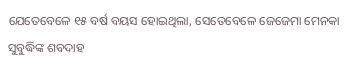ଯେତେବେଳେ ୧୫ ବର୍ଷ ବୟସ ହୋଇଥିଲା, ସେତେବେଳେ ଜେଜେମା ମେନକା ସୁବୁଦ୍ଧିଙ୍କ ଶବଦାହ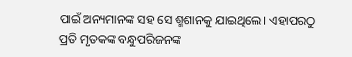ପାଇଁ ଅନ୍ୟମାନଙ୍କ ସହ ସେ ଶ୍ମଶାନକୁ ଯାଇଥିଲେ। ଏହାପରଠୁ ପ୍ରତି ମୃତକଙ୍କ ବନ୍ଧୁପରିଜନଙ୍କ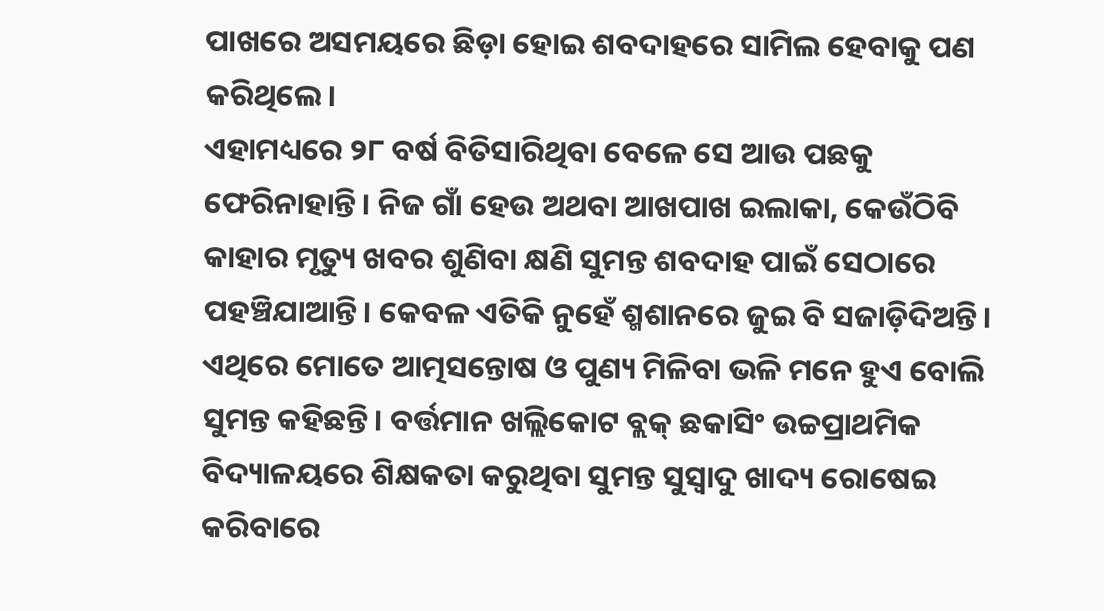ପାଖରେ ଅସମୟରେ ଛିଡ଼ା ହୋଇ ଶବଦାହରେ ସାମିଲ ହେବାକୁ ପଣ କରିଥିଲେ।
ଏହାମଧ୍ୟରେ ୨୮ ବର୍ଷ ବିତିସାରିଥିବା ବେଳେ ସେ ଆଉ ପଛକୁ ଫେରିନାହାନ୍ତି। ନିଜ ଗାଁ ହେଉ ଅଥବା ଆଖପାଖ ଇଲାକା, କେଉଁଠିବି କାହାର ମୃତ୍ୟୁ ଖବର ଶୁଣିବା କ୍ଷଣି ସୁମନ୍ତ ଶବଦାହ ପାଇଁ ସେଠାରେ ପହଞ୍ଚିଯାଆନ୍ତି। କେବଳ ଏତିକି ନୁହେଁ ଶ୍ମଶାନରେ ଜୁଇ ବି ସଜାଡ଼ିଦିଅନ୍ତି। ଏଥିରେ ମୋତେ ଆତ୍ମସନ୍ତୋଷ ଓ ପୁଣ୍ୟ ମିଳିବା ଭଳି ମନେ ହୁଏ ବୋଲି ସୁମନ୍ତ କହିଛନ୍ତି। ବର୍ତ୍ତମାନ ଖଲ୍ଲିକୋଟ ବ୍ଲକ୍ ଛକାସିଂ ଉଚ୍ଚପ୍ରାଥମିକ ବିଦ୍ୟାଳୟରେ ଶିକ୍ଷକତା କରୁଥିବା ସୁମନ୍ତ ସୁସ୍ବାଦୁ ଖାଦ୍ୟ ରୋଷେଇ କରିବାରେ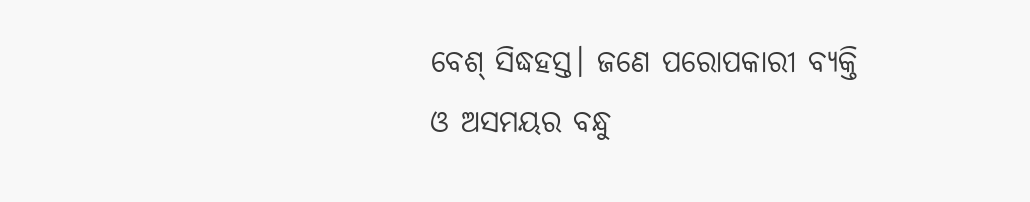ବେଶ୍ ସିଦ୍ଧହସ୍ତ। ଜଣେ ପରୋପକାରୀ ବ୍ୟକ୍ତି ଓ ଅସମୟର ବନ୍ଧୁ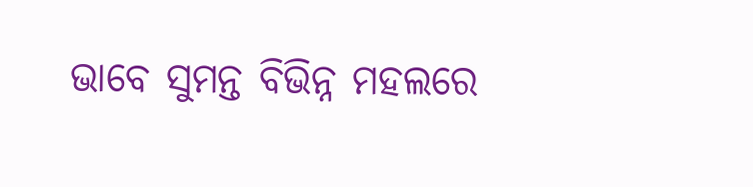ଭାବେ ସୁମନ୍ତ ବିଭିନ୍ନ ମହଲରେ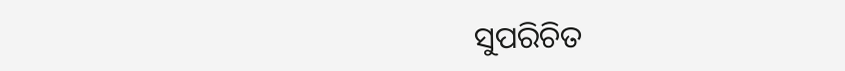ସୁପରିଚିତ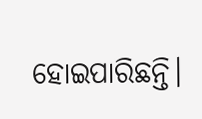ହୋଇପାରିଛନ୍ତି।